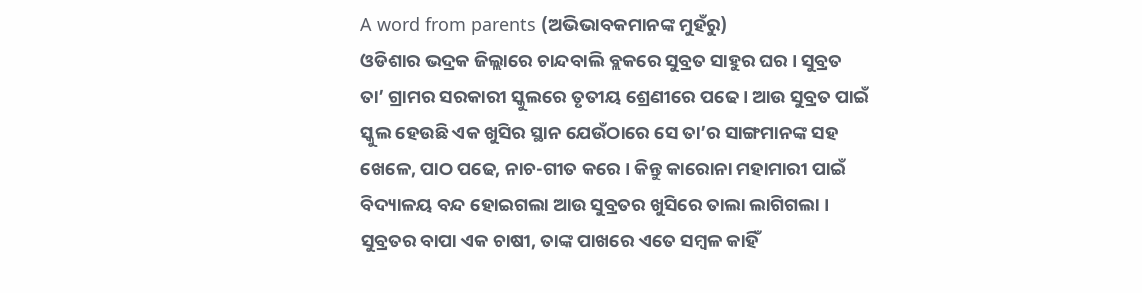A word from parents (ଅଭିଭାବକମାନଙ୍କ ମୁହଁରୁ)
ଓଡିଶାର ଭଦ୍ରକ ଜିଲ୍ଲାରେ ଚାନ୍ଦବାଲି ବ୍ଲକରେ ସୁବ୍ରତ ସାହୁର ଘର । ସୁବ୍ରତ ତା’ ଗ୍ରାମର ସରକାରୀ ସ୍କୁଲରେ ତୃତୀୟ ଶ୍ରେଣୀରେ ପଢେ । ଆଉ ସୁବ୍ରତ ପାଇଁ ସ୍କୁଲ ହେଉଛି ଏକ ଖୁସିର ସ୍ଥାନ ଯେଉଁଠାରେ ସେ ତା’ର ସାଙ୍ଗମାନଙ୍କ ସହ ଖେଳେ, ପାଠ ପଢେ, ନାଚ-ଗୀତ କରେ । କିନ୍ତୁ କାରୋନା ମହାମାରୀ ପାଇଁ ବିଦ୍ୟାଳୟ ବନ୍ଦ ହୋଇଗଲା ଆଉ ସୁବ୍ରତର ଖୁସିରେ ତାଲା ଲାଗିଗଲା । ସୁବ୍ରତର ବାପା ଏକ ଚାଷୀ, ତାଙ୍କ ପାଖରେ ଏତେ ସମ୍ବଳ କାହିଁ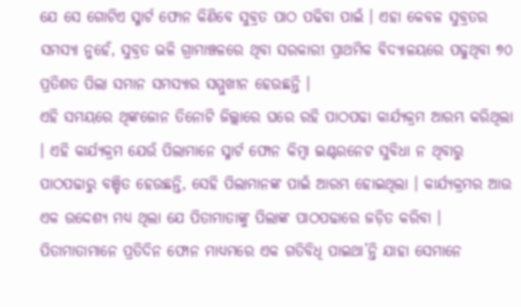ଯେ ସେ ଗୋଟିଏ ସ୍ମାର୍ଟ ଫୋନ କିଣିବେ ସୁବ୍ରତ ପାଠ ପଢିବା ପାଇଁ । ଏହା କେବଳ ସୁବ୍ରତର ସମସ୍ୟା ନୁହେଁ, ସୁବ୍ରତ ଭଳି ଗ୍ରାମାଞ୍ଚଳରେ ଥିବା ସରକାରୀ ପ୍ରାଥମିକ ବିଦ୍ୟାଳୟରେ ପଢୁଥିବା ୭୦ ପ୍ରତିଶତ ପିଲା ସମାନ ସମସ୍ୟାର ସମ୍ମୁଖୀନ ହେଉଛନ୍ତି ।
ଏହି ସମୟରେ ଥିଙ୍କଜୋନ ତିନୋଟି ଜିଲ୍ଲାରେ ଘରେ ରହି ପାଠପଢା କାର୍ଯ୍ୟକ୍ରମ ଆରମ୍ଭ କରିଥିଲା । ଏହି କାର୍ଯ୍ୟକ୍ରମ ଯେଉଁ ପିଲାମାନେ ସ୍ମାର୍ଟ ଫୋନ କିମ୍ବା ଇଣ୍ଟରନେଟ ସୁବିଧା ନ ଥିବାରୁ ପାଠପଢାରୁ ବଞ୍ଚିତ ହେଉଛନ୍ତି, ସେହି ପିଲାମାନଙ୍କ ପାଇଁ ଆରମ୍ଭ ହୋଇଥିଲା । କାର୍ଯ୍ୟକ୍ରମର ଆଉ ଏକ ଉଦ୍ଦେଶ୍ୟ ମଧ୍ୟ ଥିଲା ଯେ ପିତାମାତାଙ୍କୁ ପିଲାଙ୍କ ପାଠପଢାରେ ଜଡ଼ିତ କରିବା । ପିତାମାତାମାନେ ପ୍ରତିଦିନ ଫୋନ ମାଧ୍ୟମରେ ଏକ ଗତିବିଧି ପାଇଥା’ନ୍ତି ଯାହା ସେମାନେ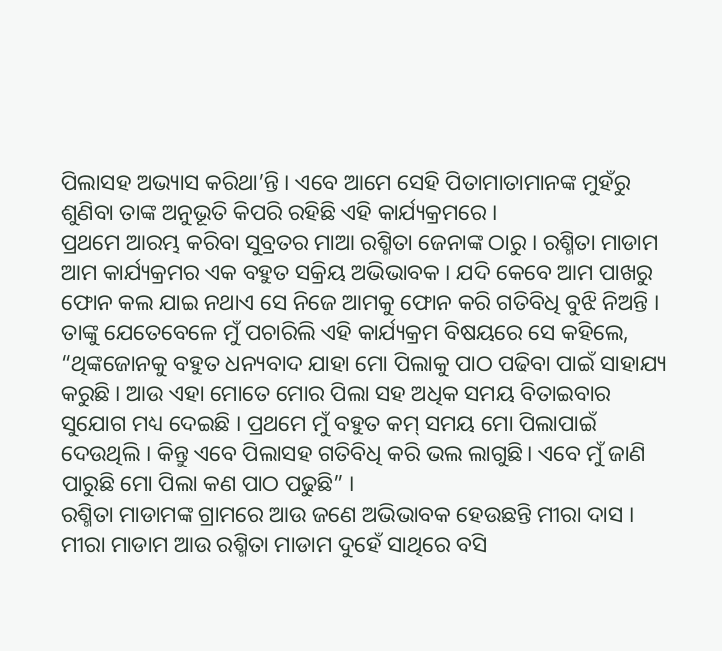ପିଲାସହ ଅଭ୍ୟାସ କରିଥା’ନ୍ତି । ଏବେ ଆମେ ସେହି ପିତାମାତାମାନଙ୍କ ମୁହଁରୁ ଶୁଣିବା ତାଙ୍କ ଅନୁଭୂତି କିପରି ରହିଛି ଏହି କାର୍ଯ୍ୟକ୍ରମରେ ।
ପ୍ରଥମେ ଆରମ୍ଭ କରିବା ସୁବ୍ରତର ମାଆ ରଶ୍ମିତା ଜେନାଙ୍କ ଠାରୁ । ରଶ୍ମିତା ମାଡାମ ଆମ କାର୍ଯ୍ୟକ୍ରମର ଏକ ବହୁତ ସକ୍ରିୟ ଅଭିଭାବକ । ଯଦି କେବେ ଆମ ପାଖରୁ ଫୋନ କଲ ଯାଇ ନଥାଏ ସେ ନିଜେ ଆମକୁ ଫୋନ କରି ଗତିବିଧି ବୁଝି ନିଅନ୍ତି । ତାଙ୍କୁ ଯେତେବେଳେ ମୁଁ ପଚାରିଲି ଏହି କାର୍ଯ୍ୟକ୍ରମ ବିଷୟରେ ସେ କହିଲେ, “ଥିଙ୍କଜୋନକୁ ବହୁତ ଧନ୍ୟବାଦ ଯାହା ମୋ ପିଲାକୁ ପାଠ ପଢିବା ପାଇଁ ସାହାଯ୍ୟ କରୁଛି । ଆଉ ଏହା ମୋତେ ମୋର ପିଲା ସହ ଅଧିକ ସମୟ ବିତାଇବାର ସୁଯୋଗ ମଧ୍ୟ ଦେଇଛି । ପ୍ରଥମେ ମୁଁ ବହୁତ କମ୍ ସମୟ ମୋ ପିଲାପାଇଁ ଦେଉଥିଲି । କିନ୍ତୁ ଏବେ ପିଲାସହ ଗତିବିଧି କରି ଭଲ ଲାଗୁଛି। ଏବେ ମୁଁ ଜାଣି ପାରୁଛି ମୋ ପିଲା କଣ ପାଠ ପଢୁଛି” ।
ରଶ୍ମିତା ମାଡାମଙ୍କ ଗ୍ରାମରେ ଆଉ ଜଣେ ଅଭିଭାବକ ହେଉଛନ୍ତି ମୀରା ଦାସ । ମୀରା ମାଡାମ ଆଉ ରଶ୍ମିତା ମାଡାମ ଦୁହେଁ ସାଥିରେ ବସି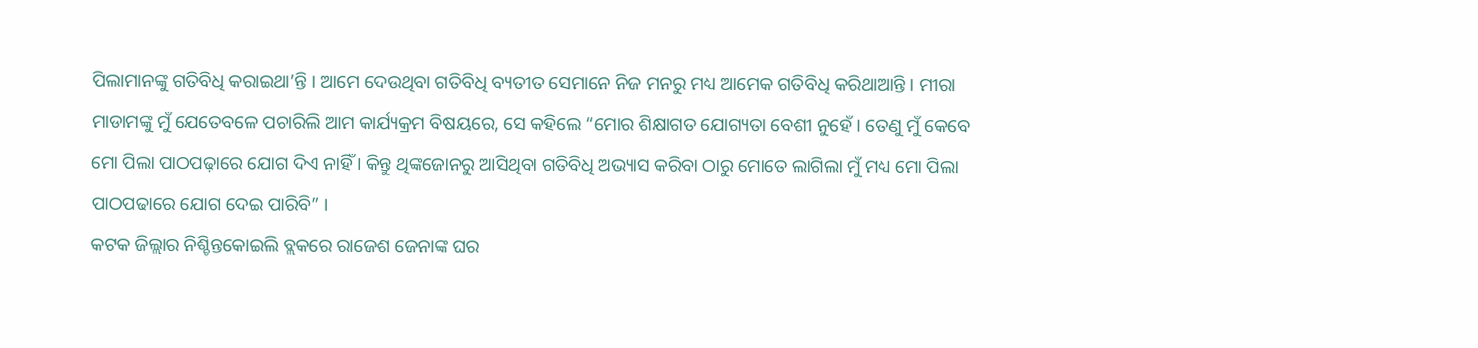ପିଲାମାନଙ୍କୁ ଗତିବିଧି କରାଇଥା’ନ୍ତି । ଆମେ ଦେଉଥିବା ଗତିବିଧି ବ୍ୟତୀତ ସେମାନେ ନିଜ ମନରୁ ମଧ୍ୟ ଆମେକ ଗତିବିଧି କରିଥାଆନ୍ତି । ମୀରା ମାଡାମଙ୍କୁ ମୁଁ ଯେତେବଳେ ପଚାରିଲି ଆମ କାର୍ଯ୍ୟକ୍ରମ ବିଷୟରେ, ସେ କହିଲେ “ମୋର ଶିକ୍ଷାଗତ ଯୋଗ୍ୟତା ବେଶୀ ନୁହେଁ । ତେଣୁ ମୁଁ କେବେ ମୋ ପିଲା ପାଠପଢ଼ାରେ ଯୋଗ ଦିଏ ନାହିଁ । କିନ୍ତୁ ଥିଙ୍କଜୋନରୁ ଆସିଥିବା ଗତିବିଧି ଅଭ୍ୟାସ କରିବା ଠାରୁ ମୋତେ ଲାଗିଲା ମୁଁ ମଧ୍ୟ ମୋ ପିଲା ପାଠପଢାରେ ଯୋଗ ଦେଇ ପାରିବି” ।
କଟକ ଜିଲ୍ଲାର ନିଶ୍ଚିନ୍ତକୋଇଲି ବ୍ଲକରେ ରାଜେଶ ଜେନାଙ୍କ ଘର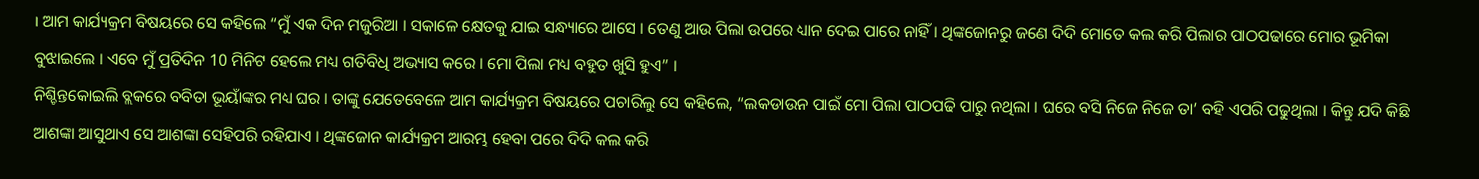। ଆମ କାର୍ଯ୍ୟକ୍ରମ ବିଷୟରେ ସେ କହିଲେ “ମୁଁ ଏକ ଦିନ ମଜୁରିଆ । ସକାଳେ କ୍ଷେତକୁ ଯାଇ ସନ୍ଧ୍ୟାରେ ଆସେ । ତେଣୁ ଆଉ ପିଲା ଉପରେ ଧ୍ୟାନ ଦେଇ ପାରେ ନାହିଁ । ଥିଙ୍କଜୋନରୁ ଜଣେ ଦିଦି ମୋତେ କଲ କରି ପିଲାର ପାଠପଢାରେ ମୋର ଭୂମିକା ବୁଝାଇଲେ । ଏବେ ମୁଁ ପ୍ରତିଦିନ 10 ମିନିଟ ହେଲେ ମଧ୍ୟ ଗତିବିଧି ଅଭ୍ୟାସ କରେ । ମୋ ପିଲା ମଧ୍ୟ ବହୁତ ଖୁସି ହୁଏ” ।
ନିଶ୍ଚିନ୍ତକୋଇଲି ବ୍ଲକରେ ବବିତା ଭୂୟାଁଙ୍କର ମଧ୍ୟ ଘର । ତାଙ୍କୁ ଯେତେବେଳେ ଆମ କାର୍ଯ୍ୟକ୍ରମ ବିଷୟରେ ପଚାରିଲୁ ସେ କହିଲେ, “ଲକଡାଉନ ପାଇଁ ମୋ ପିଲା ପାଠପଢି ପାରୁ ନଥିଲା । ଘରେ ବସି ନିଜେ ନିଜେ ତା’ ବହି ଏପରି ପଢୁଥିଲା । କିନ୍ତୁ ଯଦି କିଛି ଆଶଙ୍କା ଆସୁଥାଏ ସେ ଆଶଙ୍କା ସେହିପରି ରହିଯାଏ । ଥିଙ୍କଜୋନ କାର୍ଯ୍ୟକ୍ରମ ଆରମ୍ଭ ହେବା ପରେ ଦିଦି କଲ କରି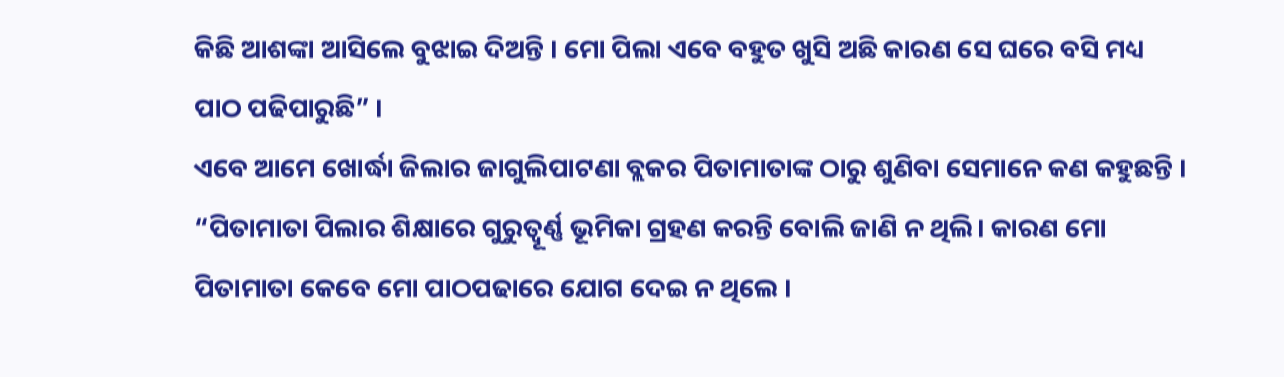କିଛି ଆଶଙ୍କା ଆସିଲେ ବୁଝାଇ ଦିଅନ୍ତି । ମୋ ପିଲା ଏବେ ବହୁତ ଖୁସି ଅଛି କାରଣ ସେ ଘରେ ବସି ମଧ୍ୟ ପାଠ ପଢିପାରୁଛି” ।
ଏବେ ଆମେ ଖୋର୍ଦ୍ଧା ଜିଲାର ଜାଗୁଲିପାଟଣା ବ୍ଲକର ପିତାମାତାଙ୍କ ଠାରୁ ଶୁଣିବା ସେମାନେ କଣ କହୁଛନ୍ତି । “ପିତାମାତା ପିଲାର ଶିକ୍ଷାରେ ଗୁରୁତ୍ୱୂର୍ଣ୍ଣ ଭୂମିକା ଗ୍ରହଣ କରନ୍ତି ବୋଲି ଜାଣି ନ ଥିଲି। କାରଣ ମୋ ପିତାମାତା କେବେ ମୋ ପାଠପଢାରେ ଯୋଗ ଦେଇ ନ ଥିଲେ ।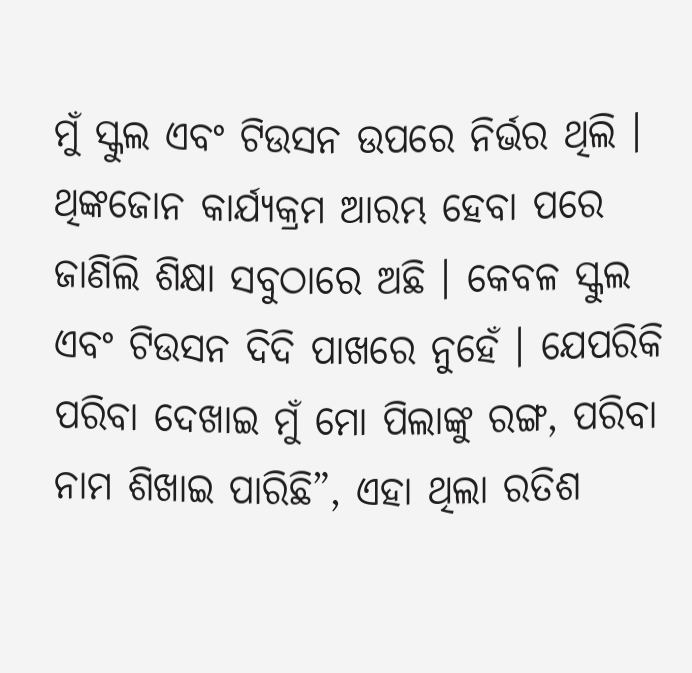ମୁଁ ସ୍କୁଲ ଏବଂ ଟିଉସନ ଉପରେ ନିର୍ଭର ଥିଲି । ଥିଙ୍କଜୋନ କାର୍ଯ୍ୟକ୍ରମ ଆରମ୍ଭ ହେବା ପରେ ଜାଣିଲି ଶିକ୍ଷା ସବୁଠାରେ ଅଛି । କେବଳ ସ୍କୁଲ ଏବଂ ଟିଉସନ ଦିଦି ପାଖରେ ନୁହେଁ । ଯେପରିକି ପରିବା ଦେଖାଇ ମୁଁ ମୋ ପିଲାଙ୍କୁ ରଙ୍ଗ, ପରିବା ନାମ ଶିଖାଇ ପାରିଛି”, ଏହା ଥିଲା ରତିଶ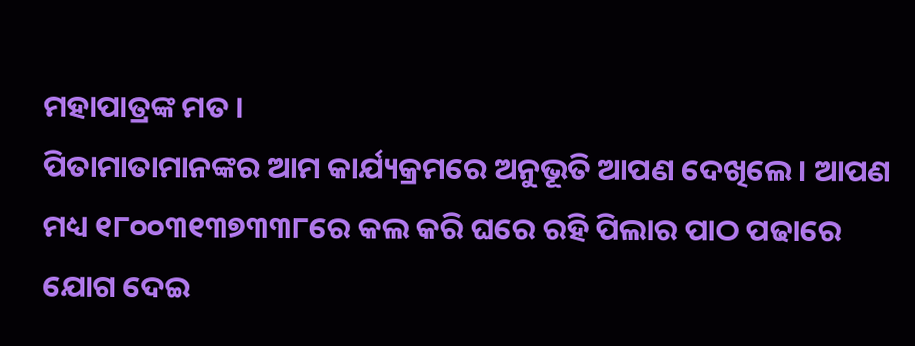ମହାପାତ୍ରଙ୍କ ମତ ।
ପିତାମାତାମାନଙ୍କର ଆମ କାର୍ଯ୍ୟକ୍ରମରେ ଅନୁଭୂତି ଆପଣ ଦେଖିଲେ । ଆପଣ ମଧ୍ୟ ୧୮୦୦୩୧୩୭୩୩୮ରେ କଲ କରି ଘରେ ରହି ପିଲାର ପାଠ ପଢାରେ ଯୋଗ ଦେଇ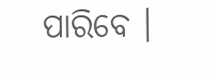ପାରିବେ ।